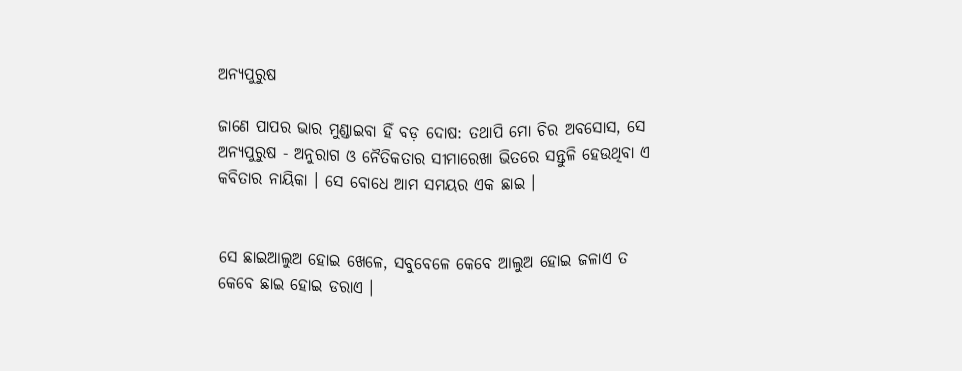ଅନ୍ୟପୁରୁଷ

ଜାଣେ ପାପର ଭାର ମୁଣ୍ଡାଇବା ହିଁ ବଡ଼ ଦୋଷ: ତଥାପି ମୋ ଚିର ଅବସୋସ, ସେ ଅନ୍ୟପୁରୁଷ - ଅନୁରାଗ ଓ ନୈତିକତାର ସୀମାରେଖା ଭିତରେ ସନ୍ତୁଳି ହେଉଥିବା ଏ କବିତାର ନାୟିକା । ସେ ବୋଧେ ଆମ ସମୟର ଏକ ଛାଇ ।


ସେ ଛାଇଆଲୁଅ ହୋଇ ଖେଳେ, ସବୁବେଳେ କେବେ ଆଲୁଅ ହୋଇ ଜଳାଏ ତ କେବେ ଛାଇ ହୋଇ ଡରାଏ ।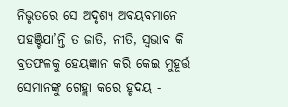ନିଭୃତରେ ସେ ଅଦୃଶ୍ୟ ଅବୟବମାନେ ପହଞ୍ଚିଯା’ନ୍ତି ତ ଜାତି, ନୀତି, ସ୍ୱଭାବ କି ବ୍ରତଫଳକୁ ହେୟଜ୍ଞାନ କରି କେଇ ମୁହୂର୍ତ୍ତ ସେମାନଙ୍କୁ ଗେହ୍ଲା କରେ ହୃଦୟ -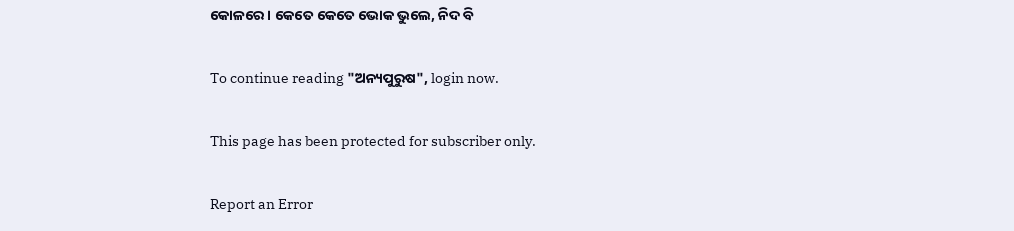କୋଳରେ । କେତେ କେତେ ଭୋକ ଭୁଲେ, ନିଦ ବି

To continue reading "ଅନ୍ୟପୁରୁଷ", login now.

This page has been protected for subscriber only.

Report an Error